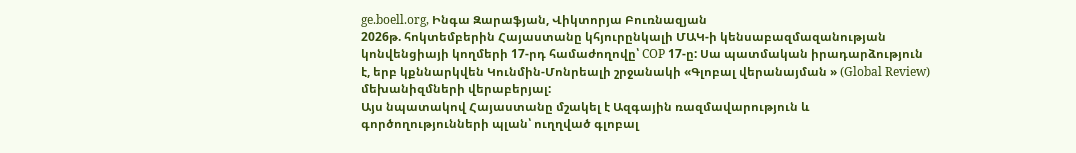ge.boell.org, Ինգա Զարաֆյան, Վիկտորյա Բուռնազյան
2026թ. հոկտեմբերին Հայաստանը կհյուրընկալի ՄԱԿ-ի կենսաբազմազանության կոնվենցիայի կողմերի 17-րդ համաժողովը՝ COP 17-ը: Սա պատմական իրադարձություն է, երբ կքննարկվեն Կունմին-Մոնրեալի շրջանակի «Գլոբալ վերանայման » (Global Review) մեխանիզմների վերաբերյալ:
Այս նպատակով Հայաստանը մշակել է Ազգային ռազմավարություն և գործողությունների պլան՝ ուղղված գլոբալ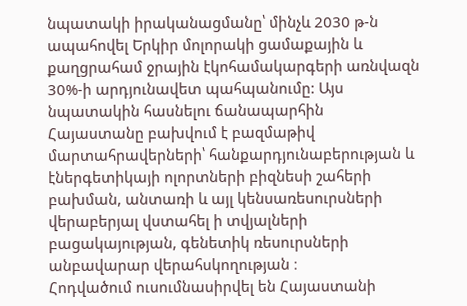նպատակի իրականացմանը՝ մինչև 2030 թ-ն ապահովել Երկիր մոլորակի ցամաքային և քաղցրահամ ջրային էկոհամակարգերի առնվազն 30%-ի արդյունավետ պահպանումը: Այս նպատակին հասնելու ճանապարհին Հայաստանը բախվում է բազմաթիվ մարտահրավերների՝ հանքարդյունաբերության և էներգետիկայի ոլորտների բիզնեսի շահերի բախման, անտառի և այլ կենսառեսուրսների վերաբերյալ վստահել ի տվյալների բացակայության, գենետիկ ռեսուրսների անբավարար վերահսկողության ։
Հոդվածում ուսումնասիրվել են Հայաստանի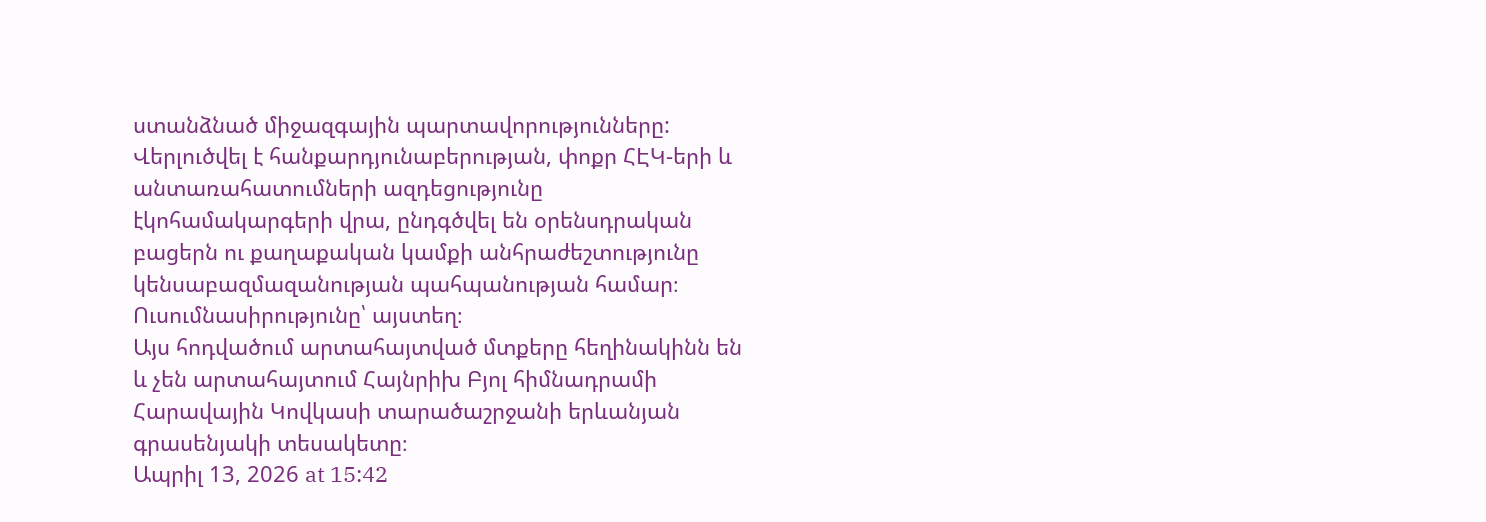ստանձնած միջազգային պարտավորությունները: Վերլուծվել է հանքարդյունաբերության, փոքր ՀԷԿ-երի և անտառահատումների ազդեցությունը էկոհամակարգերի վրա, ընդգծվել են օրենսդրական բացերն ու քաղաքական կամքի անհրաժեշտությունը կենսաբազմազանության պահպանության համար։
Ուսումնասիրությունը՝ այստեղ։
Այս հոդվածում արտահայտված մտքերը հեղինակինն են և չեն արտահայտում Հայնրիխ Բյոլ հիմնադրամի Հարավային Կովկասի տարածաշրջանի երևանյան գրասենյակի տեսակետը։
Ապրիլ 13, 2026 at 15:42